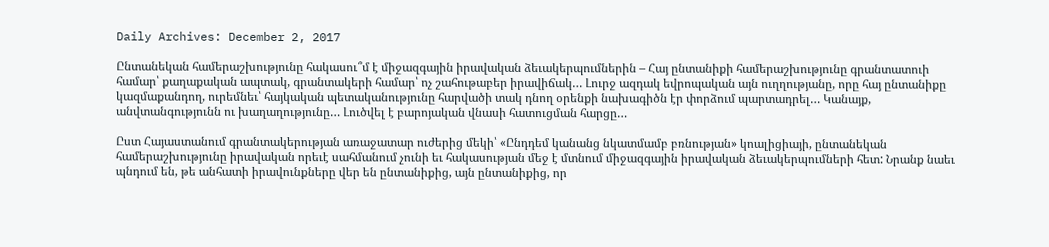Daily Archives: December 2, 2017

Ընտանեկան համերաշխությունը հակասու՞մ է միջազգային իրավական ձեւակերպումներին – Հայ ընտանիքի համերաշխությունը գրանտատուի համար՝ քաղաքական ապտակ, գրանտակերի համար՝ ոչ շահութաբեր իրավիճակ… Լուրջ ազդակ եվրոպական այն ուղղությանը, որը հայ ընտանիքը կազմաքանդող, ուրեմնեւ՝ հայկական պետականությունը հարվածի տակ դնող օրենքի նախագիծն էր փորձում պարտադրել… Կանայք, անվտանգությունն ու խաղաղությունը… Լուծվել է բարոյական վնասի հատուցման հարցը…

Ըստ Հայաստանում գրանտակերության առաջատար ուժերից մեկի՝ «Ընդդեմ կանանց նկատմամբ բռնության» կոալիցիայի, ընտանեկան համերաշխությունը իրավական որեւէ սահմանում չունի եւ հակասության մեջ է մտնում միջազգային իրավական ձեւակերպումների հետ: Նրանք նաեւ պնդում են, թե անհատի իրավունքները վեր են ընտանիքից, այն ընտանիքից, որ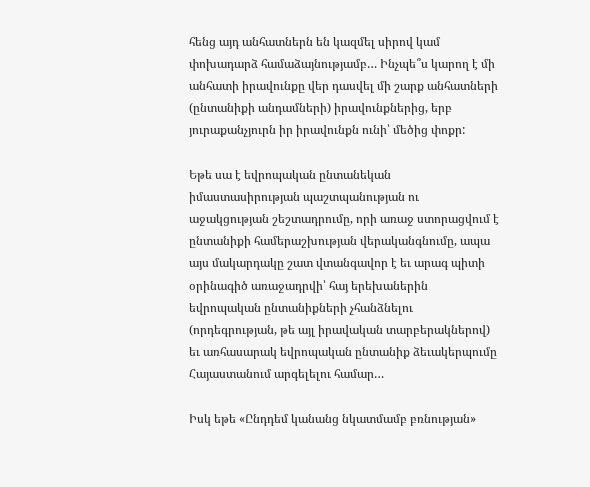հենց այդ անհատներն են կազմել սիրով կամ փոխադարձ համաձայնությամբ… Ինչպե՞ս կարող է մի անհատի իրավունքը վեր դասվել մի շարք անհատների (ընտանիքի անդամների) իրավունքներից, երբ յուրաքանչյուրն իր իրավունքն ունի՝ մեծից փոքր:

Եթե սա է եվրոպական ընտանեկան իմաստասիրության պաշտպանության ու աջակցության շեշտադրումը, որի առաջ ստորացվում է ընտանիքի համերաշխության վերականգնումը, ապա այս մակարդակը շատ վտանգավոր է եւ արագ պիտի օրինագիծ առաջադրվի՝ հայ երեխաներին եվրոպական ընտանիքների չհանձնելու (որդեգրության, թե այլ իրավական տարբերակներով) եւ առհասարակ եվրոպական ընտանիք ձեւակերպումը Հայաստանում արգելելու համար…

Իսկ եթե «Ընդդեմ կանանց նկատմամբ բռնության»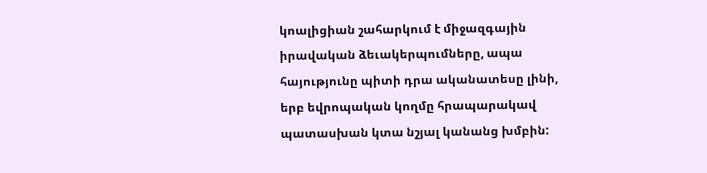կոալիցիան շահարկում է միջազգային իրավական ձեւակերպումները, ապա հայությունը պիտի դրա ականատեսը լինի, երբ եվրոպական կողմը հրապարակավ պատասխան կտա նշյալ կանանց խմբին: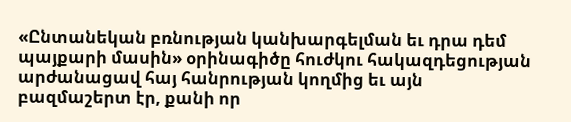«Ընտանեկան բռնության կանխարգելման եւ դրա դեմ պայքարի մասին» օրինագիծը հուժկու հակազդեցության արժանացավ հայ հանրության կողմից եւ այն բազմաշերտ էր, քանի որ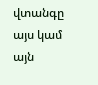վտանգը այս կամ այն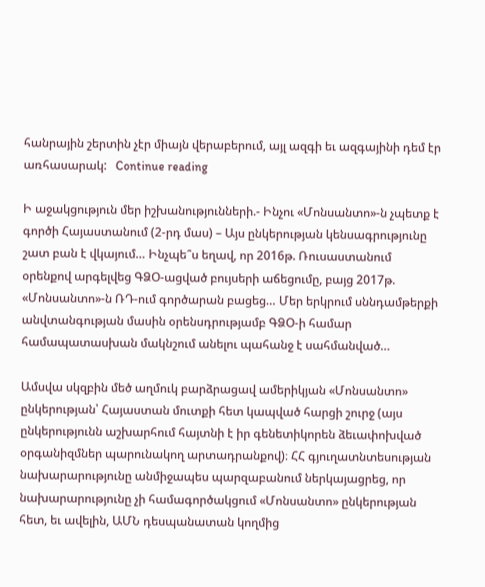հանրային շերտին չէր միայն վերաբերում, այլ ազգի եւ ազգայինի դեմ էր առհասարակ:   Continue reading

Ի աջակցություն մեր իշխանությունների.- Ինչու «Մոնսանտո»-ն չպետք է գործի Հայաստանում (2-րդ մաս) – Այս ընկերության կենսագրությունը շատ բան է վկայում… Ինչպե՞ս եղավ, որ 2016թ. Ռուսաստանում օրենքով արգելվեց ԳՁՕ-ացված բույսերի աճեցումը, բայց 2017թ. «Մոնսանտո»-ն ՌԴ-ում գործարան բացեց… Մեր երկրում սննդամթերքի անվտանգության մասին օրենսդրությամբ ԳՁՕ-ի համար համապատասխան մակնշում անելու պահանջ է սահմանված…

Ամսվա սկզբին մեծ աղմուկ բարձրացավ ամերիկյան «Մոնսանտո» ընկերության՝ Հայաստան մուտքի հետ կապված հարցի շուրջ (այս ընկերությունն աշխարհում հայտնի է իր գենետիկորեն ձեւափոխված օրգանիզմներ պարունակող արտադրանքով)։ ՀՀ գյուղատնտեսության նախարարությունը անմիջապես պարզաբանում ներկայացրեց, որ նախարարությունը չի համագործակցում «Մոնսանտո» ընկերության հետ, եւ ավելին, ԱՄՆ դեսպանատան կողմից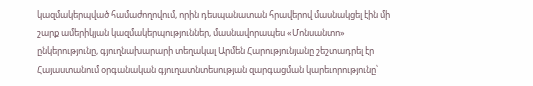կազմակերպված համաժողովում, որին դեսպանատան հրավերով մասնակցել էին մի շարք ամերիկյան կազմակերպություններ, մասնավորապես «Մոնսանտո» ընկերությունը, գյուղնախարարի տեղակալ Արմեն Հարությունյանը շեշտադրել էր Հայաստանում օրգանական գյուղատնտեսության զարգացման կարեւորությունը՝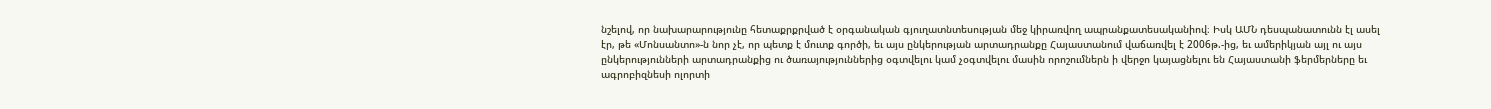նշելով, որ նախարարությունը հետաքրքրված է օրգանական գյուղատնտեսության մեջ կիրառվող ապրանքատեսականիով։ Իսկ ԱՄՆ դեսպանատունն էլ ասել էր, թե «Մոնսանտո»-ն նոր չէ, որ պետք է մուտք գործի, եւ այս ընկերության արտադրանքը Հայաստանում վաճառվել է 2006թ.-ից, եւ ամերիկյան այլ ու այս ընկերությունների արտադրանքից ու ծառայություններից օգտվելու կամ չօգտվելու մասին որոշումներն ի վերջո կայացնելու են Հայաստանի ֆերմերները եւ ագրոբիզնեսի ոլորտի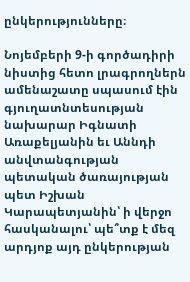ընկերությունները։

Նոյեմբերի 9-ի գործադիրի նիստից հետո լրագրողներն ամենաշատը սպասում էին գյուղատնտեսության նախարար Իգնատի Առաքելյանին եւ Աննդի անվտանգության պետական ծառայության պետ Իշխան Կարապետյանին՝ ի վերջո հասկանալու՝ պե՞տք է մեզ արդյոք այդ ընկերության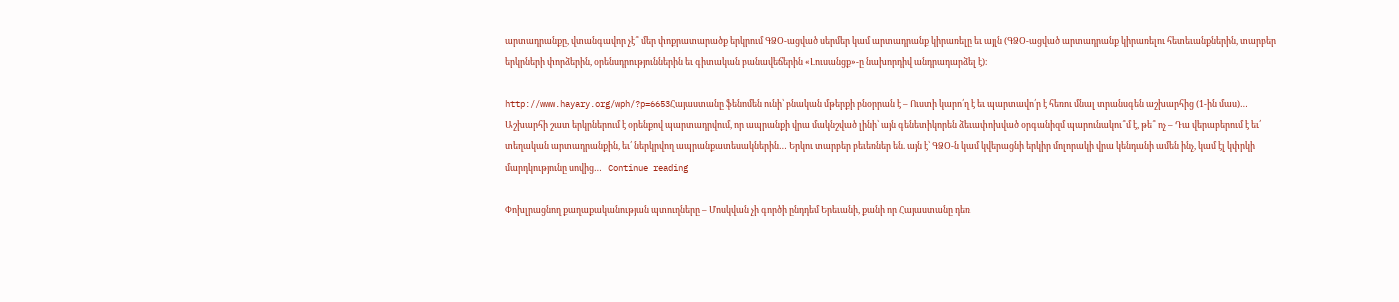արտադրանքը, վտանգավոր չէ՞ մեր փոքրատարածք երկրում ԳՁՕ-ացված սերմեր կամ արտադրանք կիրառելը եւ այլն (ԳՁՕ-ացված արտադրանք կիրառելու հետեւանքներին, տարբեր երկրների փորձերին, օրենսդրություններին եւ գիտական բանավեճերին «Լուսանցք»-ը նախորդիվ անդրադարձել է)։

http://www.hayary.org/wph/?p=6653Հայաստանը ֆենոմեն ունի՝ բնական մթերքի բնօրրան է – Ուստի կարո՛ղ է եւ պարտավո՛ր է հեռու մնալ տրանսգեն աշխարհից (1-ին մաս)… Աշխարհի շատ երկրներում է օրենքով պարտադրվում, որ ապրանքի վրա մակնշված լինի՝ այն գենետիկորեն ձեւափոխված օրգանիզմ պարունակու՞մ է, թե՞ ոչ – Դա վերաբերում է եւ՛ տեղական արտադրանքին, եւ՛ ներկրվող ապրանքատեսակներին… Երկու տարբեր բեւեռներ են. այն է՝ ԳՁՕ-ն կամ կվերացնի երկիր մոլորակի վրա կենդանի ամեն ինչ, կամ էլ կփրկի մարդկությունը սովից…   Continue reading

Փոխլրացնող քաղաքականության պտուղները – Մոսկվան չի գործի ընդդեմ Երեւանի, քանի որ Հայաստանը դեռ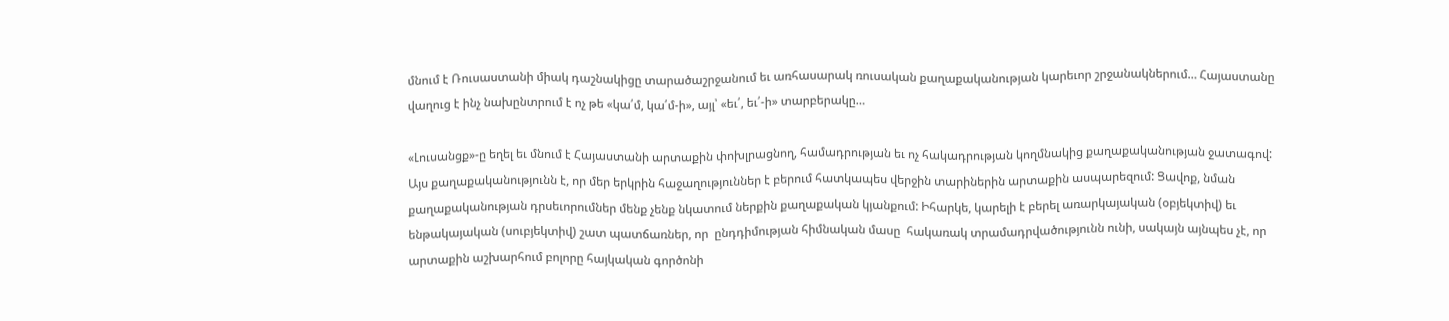մնում է Ռուսաստանի միակ դաշնակիցը տարածաշրջանում եւ առհասարակ ռուսական քաղաքականության կարեւոր շրջանակներում… Հայաստանը վաղուց է ինչ նախընտրում է ոչ թե «կա՛մ, կա՛մ-ի», այլ՝ «եւ՛, եւ՛-ի» տարբերակը…

«Լուսանցք»-ը եղել եւ մնում է Հայաստանի արտաքին փոխլրացնող, համադրության եւ ոչ հակադրության կողմնակից քաղաքականության ջատագով: Այս քաղաքականությունն է, որ մեր երկրին հաջաղություններ է բերում հատկապես վերջին տարիներին արտաքին ասպարեզում: Ցավոք, նման քաղաքականության դրսեւորումներ մենք չենք նկատում ներքին քաղաքական կյանքում: Իհարկե, կարելի է բերել առարկայական (օբյեկտիվ) եւ ենթակայական (սուբյեկտիվ) շատ պատճառներ, որ  ընդդիմության հիմնական մասը  հակառակ տրամադրվածությունն ունի, սակայն այնպես չէ, որ արտաքին աշխարհում բոլորը հայկական գործոնի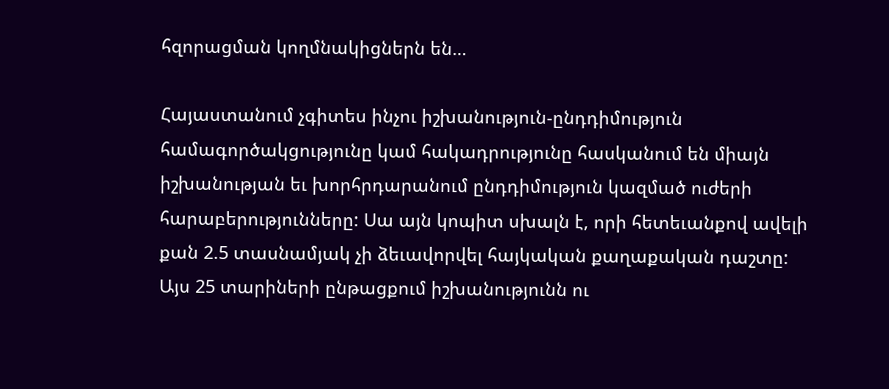հզորացման կողմնակիցներն են…

Հայաստանում չգիտես ինչու իշխանություն-ընդդիմություն համագործակցությունը կամ հակադրությունը հասկանում են միայն իշխանության եւ խորհրդարանում ընդդիմություն կազմած ուժերի հարաբերությունները: Սա այն կոպիտ սխալն է, որի հետեւանքով ավելի քան 2.5 տասնամյակ չի ձեւավորվել հայկական քաղաքական դաշտը: Այս 25 տարիների ընթացքում իշխանությունն ու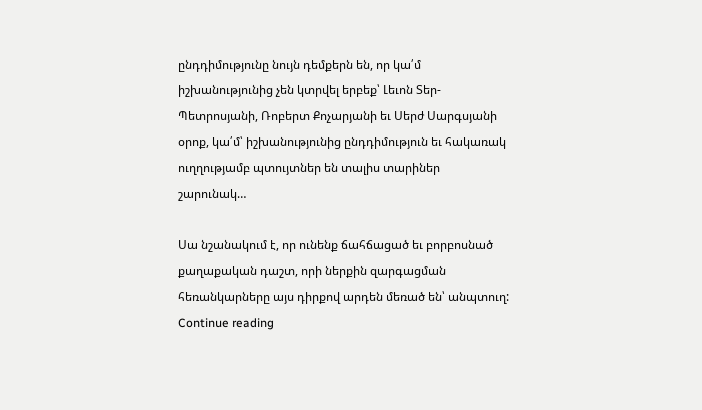ընդդիմությունը նույն դեմքերն են, որ կա՛մ իշխանությունից չեն կտրվել երբեք՝ Լեւոն Տեր-Պետրոսյանի, Ռոբերտ Քոչարյանի եւ Սերժ Սարգսյանի օրոք, կա՛մ՝ իշխանությունից ընդդիմություն եւ հակառակ ուղղությամբ պտույտներ են տալիս տարիներ շարունակ…

Սա նշանակում է, որ ունենք ճահճացած եւ բորբոսնած քաղաքական դաշտ, որի ներքին զարգացման հեռանկարները այս դիրքով արդեն մեռած են՝ անպտուղ:   Continue reading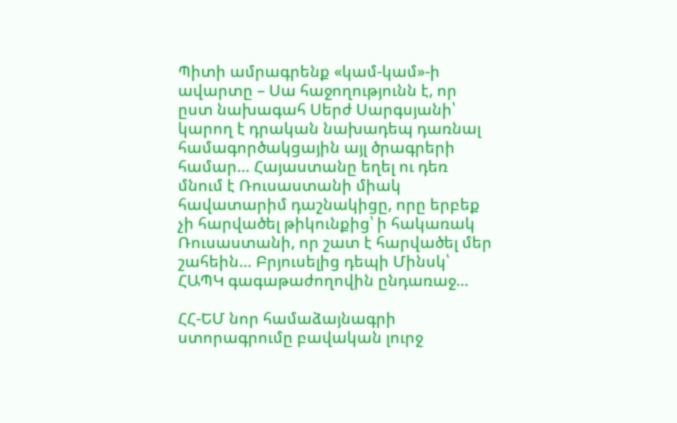Պիտի ամրագրենք «կամ-կամ»-ի ավարտը – Սա հաջողությունն է, որ ըստ նախագահ Սերժ Սարգսյանի՝ կարող է դրական նախադեպ դառնալ համագործակցային այլ ծրագրերի համար… Հայաստանը եղել ու դեռ մնում է Ռուսաստանի միակ հավատարիմ դաշնակիցը, որը երբեք չի հարվածել թիկունքից՝ ի հակառակ Ռուսաստանի, որ շատ է հարվածել մեր շահեին… Բրյուսելից դեպի Մինսկ՝ ՀԱՊԿ գագաթաժողովին ընդառաջ…

ՀՀ-ԵՄ նոր համաձայնագրի ստորագրումը բավական լուրջ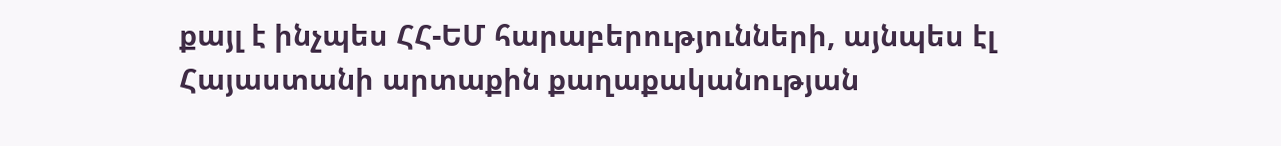քայլ է ինչպես ՀՀ-ԵՄ հարաբերությունների, այնպես էլ Հայաստանի արտաքին քաղաքականության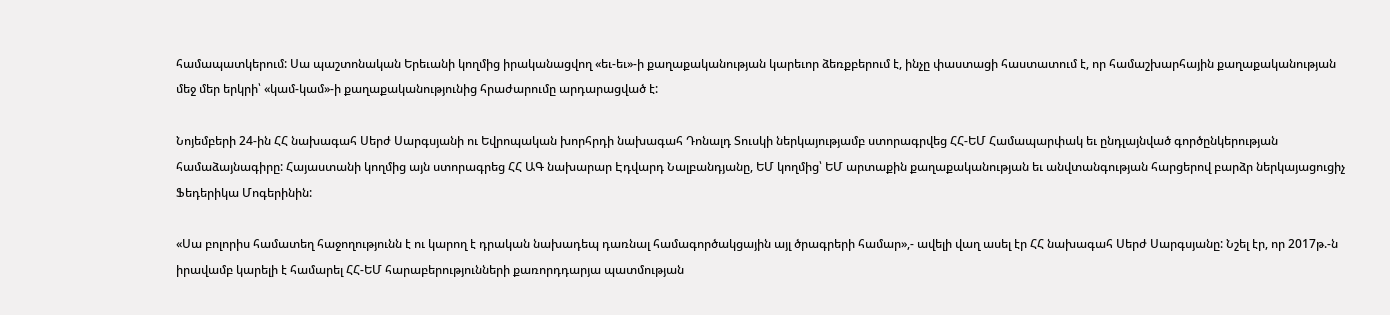համապատկերում: Սա պաշտոնական Երեւանի կողմից իրականացվող «եւ-եւ»-ի քաղաքականության կարեւոր ձեռքբերում է, ինչը փաստացի հաստատում է, որ համաշխարհային քաղաքականության մեջ մեր երկրի՝ «կամ-կամ»-ի քաղաքականությունից հրաժարումը արդարացված է:

Նոյեմբերի 24-ին ՀՀ նախագահ Սերժ Սարգսյանի ու Եվրոպական խորհրդի նախագահ Դոնալդ Տուսկի ներկայությամբ ստորագրվեց ՀՀ-ԵՄ Համապարփակ եւ ընդլայնված գործընկերության համաձայնագիրը: Հայաստանի կողմից այն ստորագրեց ՀՀ ԱԳ նախարար Էդվարդ Նալբանդյանը, ԵՄ կողմից՝ ԵՄ արտաքին քաղաքականության եւ անվտանգության հարցերով բարձր ներկայացուցիչ Ֆեդերիկա Մոգերինին:

«Սա բոլորիս համատեղ հաջողությունն է ու կարող է դրական նախադեպ դառնալ համագործակցային այլ ծրագրերի համար»,- ավելի վաղ ասել էր ՀՀ նախագահ Սերժ Սարգսյանը: Նշել էր, որ 2017թ.-ն իրավամբ կարելի է համարել ՀՀ-ԵՄ հարաբերությունների քառորդդարյա պատմության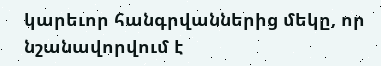կարեւոր հանգրվաններից մեկը, որ նշանավորվում է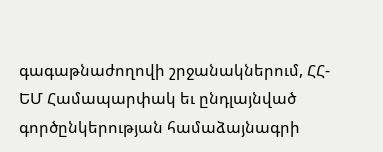գագաթնաժողովի շրջանակներում, ՀՀ-ԵՄ Համապարփակ եւ ընդլայնված գործընկերության համաձայնագրի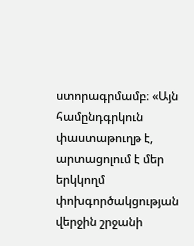ստորագրմամբ։ «Այն համընդգրկուն փաստաթուղթ է, արտացոլում է մեր երկկողմ փոխգործակցության վերջին շրջանի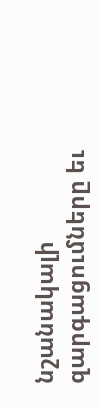նշանակալի զարգացումները եւ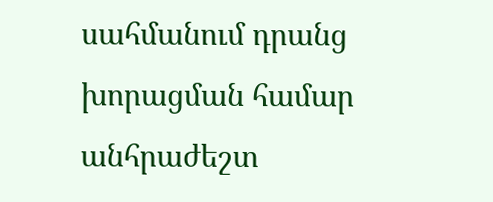սահմանում դրանց խորացման համար անհրաժեշտ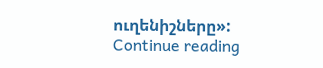ուղենիշները»:   Continue reading